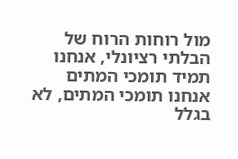מול רוחות הרוח של הבלתי רציונלי, אנחנו תמיד תומכי המתים
אנחנו תומכי המתים, לא בגלל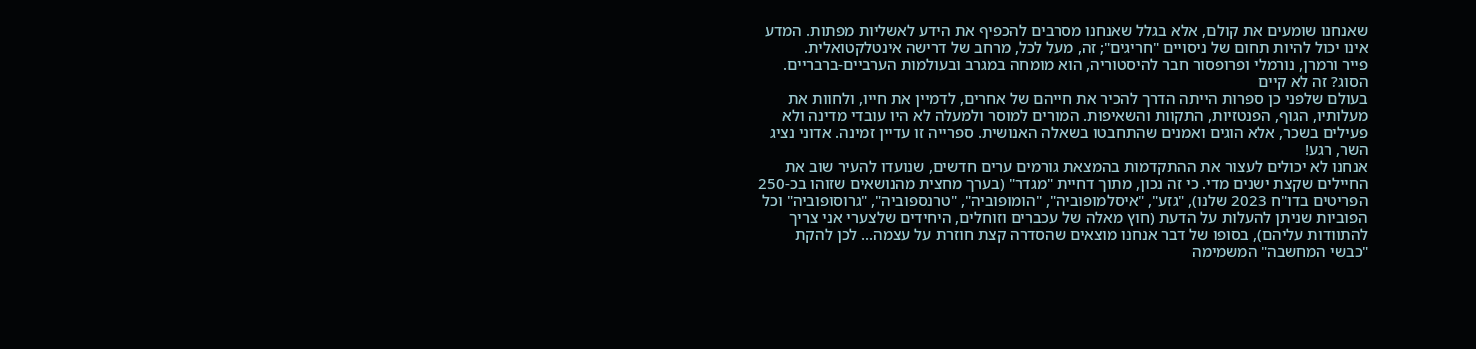שאנחנו שומעים את קולם, אלא בגלל שאנחנו מסרבים להכפיף את הידע לאשליות מפתות. המדע אינו יכול להיות תחום של ניסויים "חריגים"; זה, מעל לכל, מרחב של דרישה אינטלקטואלית.
פייר ורמרן, נורמלי ופרופסור חבר להיסטוריה, הוא מומחה במגרב ובעולמות הערביים-ברבריים.
הסוג? זה לא קיים
בעולם שלפני כן ספרות הייתה הדרך להכיר את חייהם של אחרים, לדמיין את חייו, ולחוות את מעלותיו, הגוף, הפנטזיות, התקוות והשאיפות. המורים למוסר ולמעלה לא היו עובדי מדינה ולא פעילים בשכר, אלא הוגים ואמנים שהתחבטו בשאלה האנושית. ספרייה זו עדיין זמינה. אדוני נציג השר, רגע!
אנחנו לא יכולים לעצור את ההתקדמות בהמצאת גורמים ערים חדשים, שנועדו להעיר שוב את החיילים שקצת ישנים מדי. כי זה נכון, מתוך דחיית "מגדר" (בערך מחצית מהנושאים שזוהו בכ-250 הפריטים בדו"ח 2023 שלנו), "גזע", "איסלמופוביה", "הומופוביה", "טרנספוביה", "גרוסופוביה" וכל הפוביות שניתן להעלות על הדעת (חוץ מאלה של עכברים וזוחלים, היחידים שלצערי אני צריך להתוודות עליהם), בסופו של דבר אנחנו מוצאים שהסדרה קצת חוזרת על עצמה... לכן להקת "כבשי המחשבה" המשמימה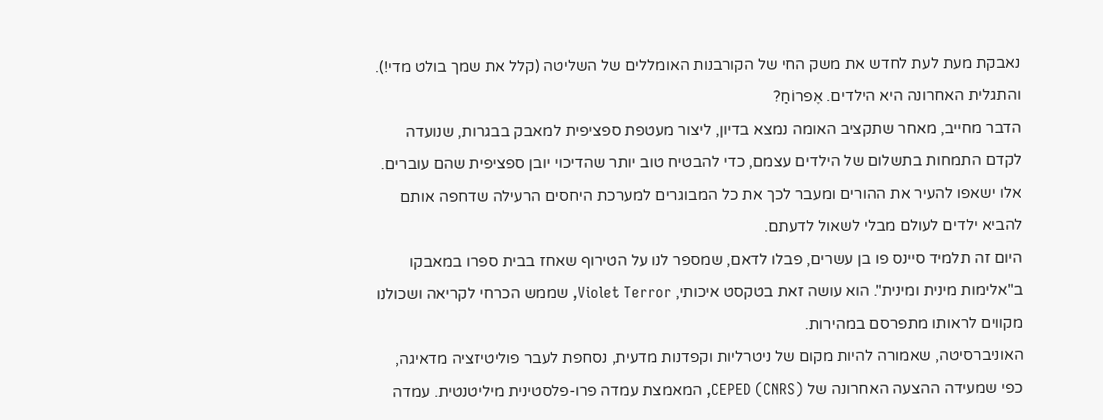נאבקת מעת לעת לחדש את משק החי של הקורבנות האומללים של השליטה (קלל את שמך בולט מדי!). והתגלית האחרונה היא הילדים. אֶפרוֹחַ?
הדבר מחייב, מאחר שתקציב האומה נמצא בדיון, ליצור מעטפת ספציפית למאבק בבגרות, שנועדה לקדם התמחות בתשלום של הילדים עצמם, כדי להבטיח טוב יותר שהדיכוי יובן ספציפית שהם עוברים. אלו ישאפו להעיר את ההורים ומעבר לכך את כל המבוגרים למערכת היחסים הרעילה שדחפה אותם להביא ילדים לעולם מבלי לשאול לדעתם.
היום זה תלמיד סיינס פו בן עשרים, פבלו לדאם, שמספר לנו על הטירוף שאחז בבית ספרו במאבקו ב"אלימות מינית ומינית". הוא עושה זאת בטקסט איכותי, Violet Terror, שממש הכרחי לקריאה ושכולנו מקווים לראותו מתפרסם במהירות.
האוניברסיטה, שאמורה להיות מקום של ניטרליות וקפדנות מדעית, נסחפת לעבר פוליטיזציה מדאיגה, כפי שמעידה ההצעה האחרונה של CEPED (CNRS), המאמצת עמדה פרו-פלסטינית מיליטנטית. עמדה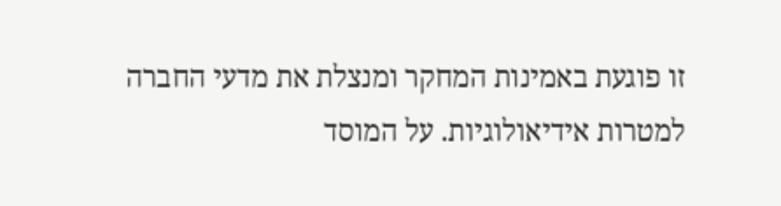זו פוגעת באמינות המחקר ומנצלת את מדעי החברה למטרות אידיאולוגיות. על המוסד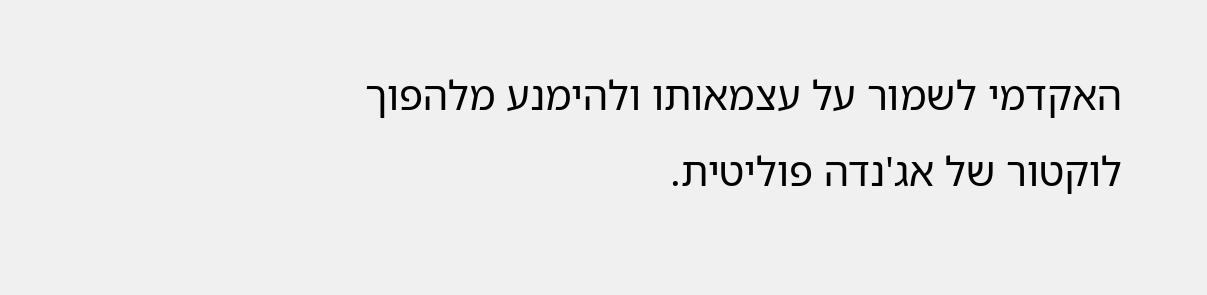האקדמי לשמור על עצמאותו ולהימנע מלהפוך לוקטור של אג'נדה פוליטית.